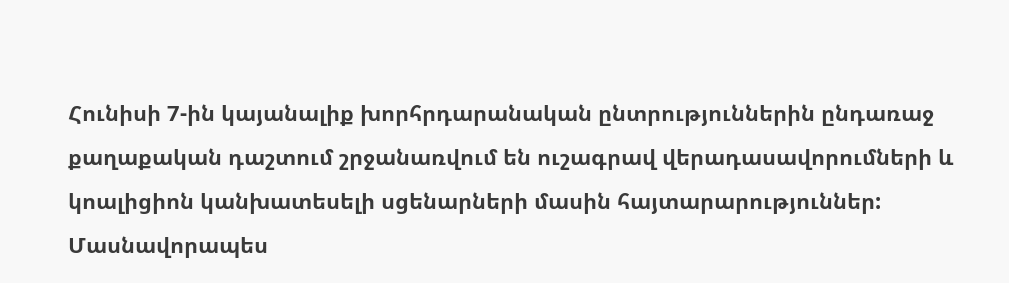Հունիսի 7-ին կայանալիք խորհրդարանական ընտրություններին ընդառաջ քաղաքական դաշտում շրջանառվում են ուշագրավ վերադասավորումների և կոալիցիոն կանխատեսելի սցենարների մասին հայտարարություններ: Մասնավորապես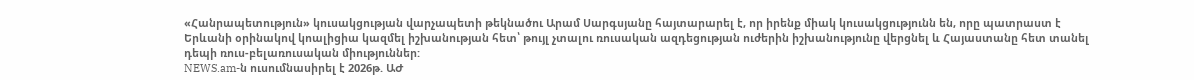«Հանրապետություն» կուսակցության վարչապետի թեկնածու Արամ Սարգսյանը հայտարարել է, որ իրենք միակ կուսակցությունն են, որը պատրաստ է Երևանի օրինակով կոալիցիա կազմել իշխանության հետ՝ թույլ չտալու ռուսական ազդեցության ուժերին իշխանությունը վերցնել և Հայաստանը հետ տանել դեպի ռուս-բելառուսական միություններ:
NEWS.am-ն ուսումնասիրել է 2026թ. ԱԺ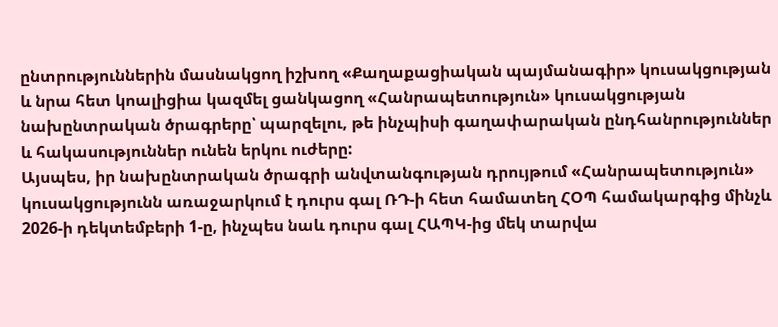ընտրություններին մասնակցող իշխող «Քաղաքացիական պայմանագիր» կուսակցության և նրա հետ կոալիցիա կազմել ցանկացող «Հանրապետություն» կուսակցության նախընտրական ծրագրերը՝ պարզելու, թե ինչպիսի գաղափարական ընդհանրություններ և հակասություններ ունեն երկու ուժերը:
Այսպես, իր նախընտրական ծրագրի անվտանգության դրույթում «Հանրապետություն» կուսակցությունն առաջարկում է դուրս գալ ՌԴ-ի հետ համատեղ ՀՕՊ համակարգից մինչև 2026-ի դեկտեմբերի 1-ը, ինչպես նաև դուրս գալ ՀԱՊԿ-ից մեկ տարվա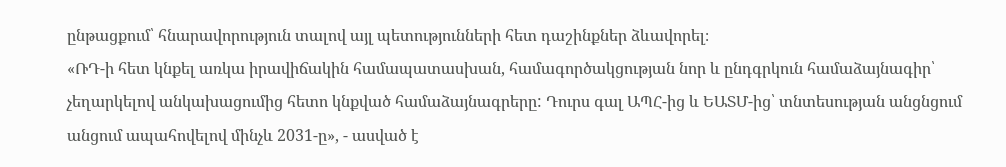ընթացքում՝ հնարավորություն տալով այլ պետությունների հետ դաշինքներ ձևավորել։
«ՌԴ-ի հետ կնքել առկա իրավիճակին համապատասխան, համագործակցության նոր և ընդգրկուն համաձայնագիր՝ չեղարկելով անկախացումից հետո կնքված համաձայնագրերը: Դուրս գալ ԱՊՀ-ից և ԵԱՏՄ-ից՝ տնտեսության անցնցում անցում ապահովելով մինչև 2031-ը», - ասված է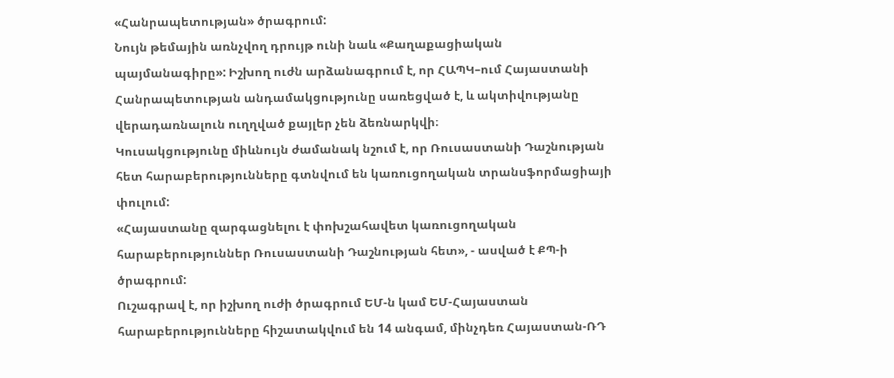«Հանրապետության» ծրագրում:
Նույն թեմային առնչվող դրույթ ունի նաև «Քաղաքացիական պայմանագիրը»: Իշխող ուժն արձանագրում է, որ ՀԱՊԿ–ում Հայաստանի Հանրապետության անդամակցությունը սառեցված է, և ակտիվությանը վերադառնալուն ուղղված քայլեր չեն ձեռնարկվի։
Կուսակցությունը միևնույն ժամանակ նշում է, որ Ռուսաստանի Դաշնության հետ հարաբերությունները գտնվում են կառուցողական տրանսֆորմացիայի փուլում:
«Հայաստանը զարգացնելու է փոխշահավետ կառուցողական հարաբերություններ Ռուսաստանի Դաշնության հետ», - ասված է ՔՊ-ի ծրագրում:
Ուշագրավ է, որ իշխող ուժի ծրագրում ԵՄ-ն կամ ԵՄ-Հայաստան հարաբերությունները հիշատակվում են 14 անգամ, մինչդեռ Հայաստան-ՌԴ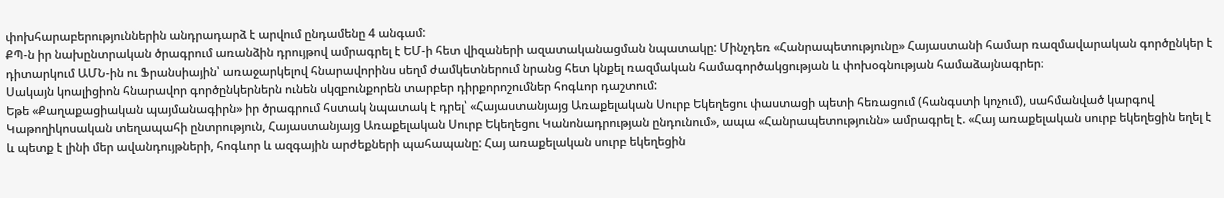փոխհարաբերություններին անդրադարձ է արվում ընդամենը 4 անգամ:
ՔՊ-ն իր նախընտրական ծրագրում առանձին դրույթով ամրագրել է ԵՄ-ի հետ վիզաների ազատականացման նպատակը: Մինչդեռ «Հանրապետությունը» Հայաստանի համար ռազմավարական գործընկեր է դիտարկում ԱՄՆ-ին ու Ֆրանսիային՝ առաջարկելով հնարավորինս սեղմ ժամկետներում նրանց հետ կնքել ռազմական համագործակցության և փոխօգնության համաձայնագրեր։
Սակայն կոալիցիոն հնարավոր գործընկերներն ունեն սկզբունքորեն տարբեր դիրքորոշումներ հոգևոր դաշտում:
Եթե «Քաղաքացիական պայմանագիրն» իր ծրագրում հստակ նպատակ է դրել՝ «Հայաստանյայց Առաքելական Սուրբ Եկեղեցու փաստացի պետի հեռացում (հանգստի կոչում), սահմանված կարգով Կաթողիկոսական տեղապահի ընտրություն, Հայաստանյայց Առաքելական Սուրբ Եկեղեցու Կանոնադրության ընդունում», ապա «Հանրապետությունն» ամրագրել է. «Հայ առաքելական սուրբ եկեղեցին եղել է և պետք է լինի մեր ավանդույթների, հոգևոր և ազգային արժեքների պահապանը: Հայ առաքելական սուրբ եկեղեցին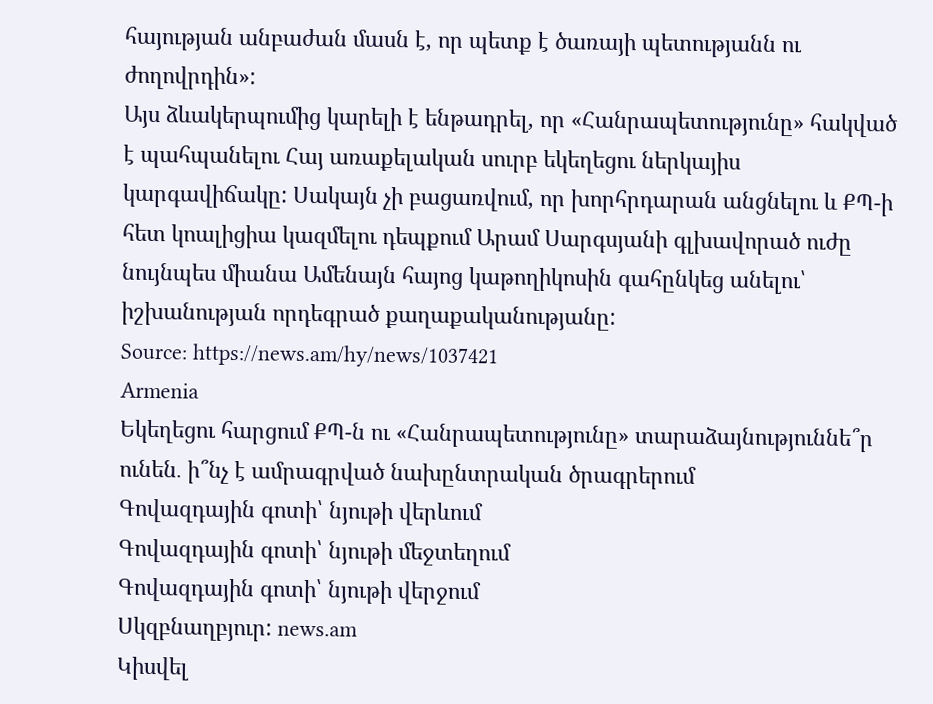հայության անբաժան մասն է, որ պետք է ծառայի պետությանն ու ժողովրդին»:
Այս ձևակերպումից կարելի է ենթադրել, որ «Հանրապետությունը» հակված է պահպանելու Հայ առաքելական սուրբ եկեղեցու ներկայիս կարգավիճակը: Սակայն չի բացառվում, որ խորհրդարան անցնելու և ՔՊ-ի հետ կոալիցիա կազմելու դեպքում Արամ Սարգսյանի գլխավորած ուժը նույնպես միանա Ամենայն հայոց կաթողիկոսին գահընկեց անելու՝ իշխանության որդեգրած քաղաքականությանը:
Source: https://news.am/hy/news/1037421
Armenia
Եկեղեցու հարցում ՔՊ-ն ու «Հանրապետությունը» տարաձայնություննե՞ր ունեն․ ի՞նչ է ամրագրված նախընտրական ծրագրերում
Գովազդային գոտի՝ նյութի վերևում
Գովազդային գոտի՝ նյութի մեջտեղում
Գովազդային գոտի՝ նյութի վերջում
Սկզբնաղբյուր: news.am
Կիսվել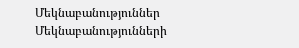Մեկնաբանություններ
Մեկնաբանությունների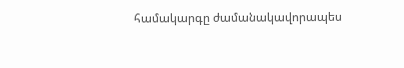համակարգը ժամանակավորապես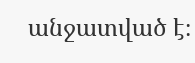անջատված է։